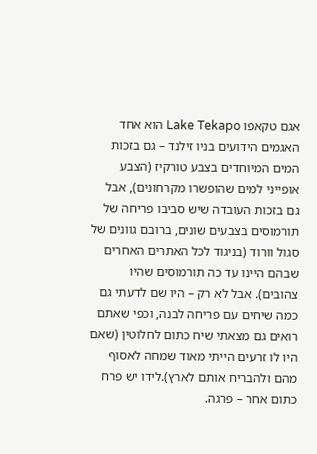אגם טקאפו Lake Tekapo הוא אחד האגמים הידועים בניו זילנד – גם בזכות המים המיוחדים בצבע טורקיז (הצבע אופייני למים שהופשרו מקרחונים), אבל גם בזכות העובדה שיש סביבו פריחה של תורמוסים בצבעים שונים, ברובם גוונים של סגול וורוד (בניגוד לכל האתרים האחרים שבהם היינו עד כה תורמוסים שהיו צהובים). אבל לא רק – היו שם לדעתי גם כמה שיחים עם פריחה לבנה, וכפי שאתם רואים גם מצאתי שיח כתום לחלוטין (שאם היו לו זרעים הייתי מאוד שמחה לאסוף מהם ולהבריח אותם לארץ).לידו יש פרח כתום אחר – פרגה.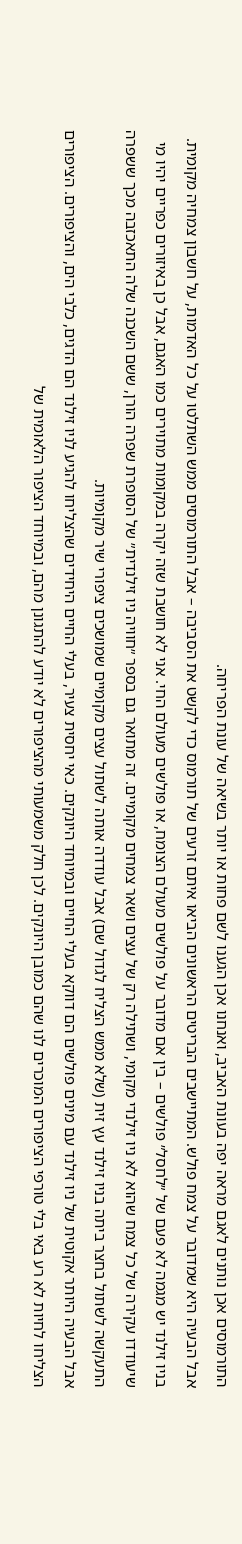התורמוסים אכן נותנים לאגם מראה יפה בעונת האביב, ואנחנו אכן הגענו לשם פחות או יותר בשיאה של עונת הפריחה.
אבל הבעיה היא שמדובר על צמח פולש. המתיישבים הבריטים הראשונים הביאו איתם זרעים של תורמוס כדי לקשט את הסביבה – אבל התורמוסים ממש השתלטו על כל האדמות, על חשבון צמחיה מקומית.
בניו זילנד יש מגמה לא פעם של ״לחסל״ פולשים – בין אם מדובר על פולשים מעולם הצומח, או פולשים מעולם החי. אני לא חושבת שזה יקרה במקומות מתוירים כמו האגם, אבל כן באיזורים כפריים יהיו מי שיעודדו עקירה של כל צמח שהוא לא ניו זילנדי מקומי, ושתילה רק של עצים ושאר צמחים מקומיים. זה מתואר גם בספר ״חוויה ניו זילנדית״ של הסופרת שפרה הורן, ששם השכנה שלה התאכזבה מכך ששפרה התעקשה לשתול בחצר ביתה בניו זילנד עץ זית (שלא ממש הצליח לגדול שם) אבל עודדה אותה לשתול עצים מקומיים שמושכים ציפורי שיר מקומיות.
אבל הבעיה היותר אקוטית של ניו זילנד עם מינים פולשים הם דווקא בעלי החיים ובמיוחד היונקים. כאי יחסית צעיר, בעלי החיים היחידים שהצליחו להגיע לניו זילנד הם הדגים, כלבי הים, והציפורים. הציפורים הצליחו לחיות לא רע באי בלי טורפי הציפורים המוכרים לנו שהם כמובן היונקים. לכן חלק משמעותי מהציפורים לא יודע להתגונן מהם, ובמיוחד הציפור הלאומית של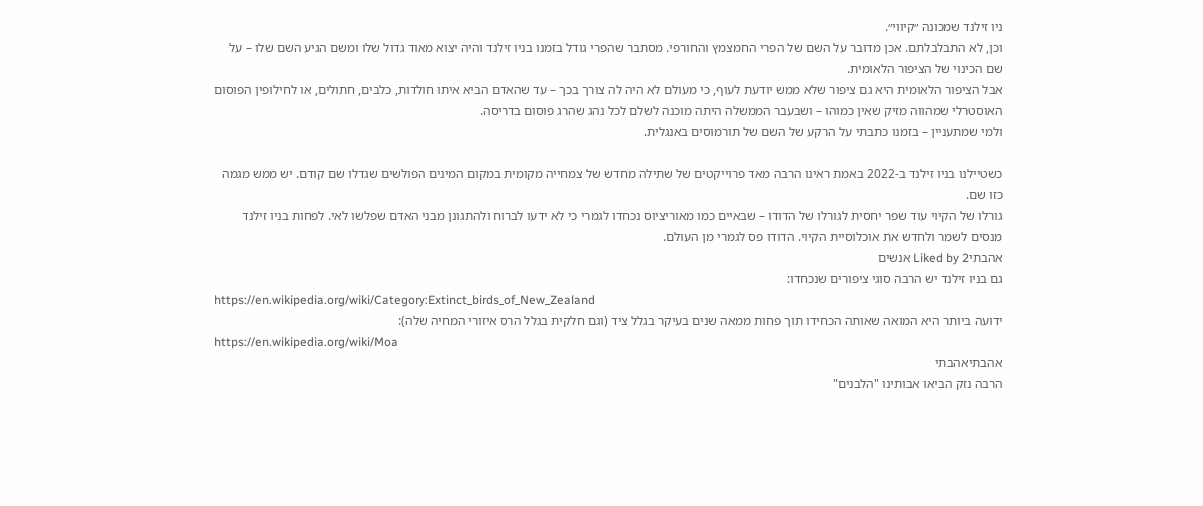ניו זילנד שמכונה ״קיווי״.
וכן, לא התבלבלתם. אכן מדובר על השם של הפרי החמצמץ והחורפי. מסתבר שהפרי גודל בזמנו בניו זילנד והיה יצוא מאוד גדול שלו ומשם הגיע השם שלו – על שם הכינוי של הציפור הלאומית.
אבל הציפור הלאומית היא גם ציפור שלא ממש יודעת לעוף, כי מעולם לא היה לה צורך בכך – עד שהאדם הביא איתו חולדות, כלבים, חתולים, או לחילופין הפוסום האוסטרלי שמהווה מזיק שאין כמוהו – ושבעבר הממשלה היתה מוכנה לשלם לכל נהג שהרג פוסום בדריסה.
ולמי שמתעניין – בזמנו כתבתי על הרקע של השם של תורמוסים באנגלית.

כשטיילנו בניו זילנד ב-2022 באמת ראינו הרבה מאד פרוייקטים של שתילה מחדש של צמחייה מקומית במקום המינים הפולשים שגדלו שם קודם. יש ממש מגמה כזו שם.
גורלו של הקיוי עוד שפר יחסית לגורלו של הדודו – שבאיים כמו מאוריציוס נכחדו לגמרי כי לא ידעו לברוח ולהתגונן מבני האדם שפלשו לאי. לפחות בניו זילנד מנסים לשמר ולחדש את אוכלוסיית הקיוי. הדודו פס לגמרי מן העולם.
אהבתיLiked by 2 אנשים
גם בניו זילנד יש הרבה סוגי ציפורים שנכחדו:
https://en.wikipedia.org/wiki/Category:Extinct_birds_of_New_Zealand
ידועה ביותר היא המואה שאותה הכחידו תוך פחות ממאה שנים בעיקר בגלל ציד (וגם חלקית בגלל הרס איזורי המחיה שלה):
https://en.wikipedia.org/wiki/Moa
אהבתיאהבתי
הרבה נזק הביאו אבותינו "הלבנים"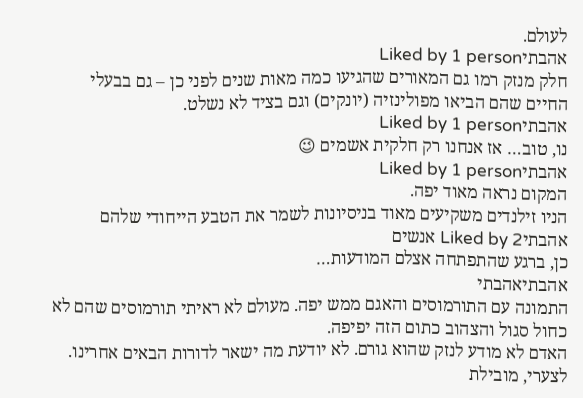לעולם.
אהבתיLiked by 1 person
חלק מנזק רמו גם המאורים שהגיעו כמה מאות שנים לפני כן – גם בבעלי החיים שהם הביאו מפולינזיה (יונקים) וגם בציד לא נשלט.
אהבתיLiked by 1 person
נו, טוב… אז אנחנו רק חלקית אשמים 😉
אהבתיLiked by 1 person
המקום נראה מאוד יפה.
הניו זילנדים משקיעים מאוד בניסיונות לשמר את הטבע הייחודי שלהם
אהבתיLiked by 2 אנשים
כן, ברגע שהתפתחה אצלם המודעות…
אהבתיאהבתי
התמונה עם התורמוסים והאגם ממש יפה. מעולם לא ראיתי תורמוסים שהם לא כחול סגול והצהוב כתום הזה יפיפה.
האדם לא מודע לנזק שהוא גורם. לא יודעת מה ישאר לדורות הבאים אחרינו. לצערי, מובילת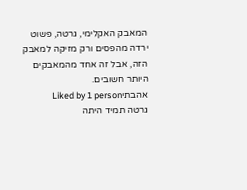המאבק האקלימי, גרטה, פשוט ירדה מהפסים ורק מזיקה למאבק הזה, אבל זה אחד מהמאבקים היותר חשובים.
אהבתיLiked by 1 person
גרטה תמיד היתה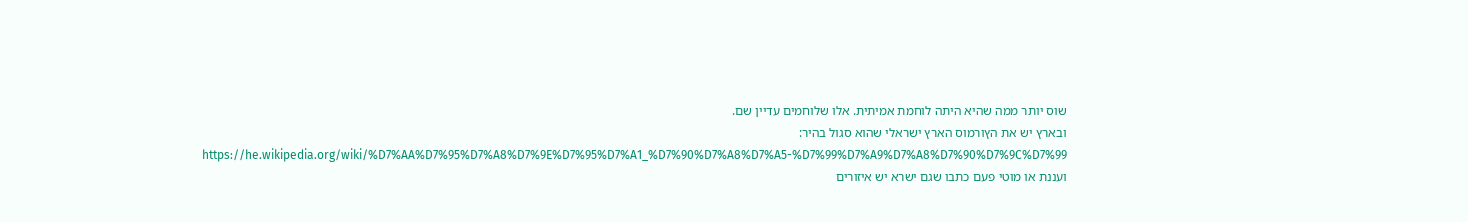שוס יותר ממה שהיא היתה לוחמת אמיתית. אלו שלוחמים עדיין שם.
ובארץ יש את הץורמוס הארץ ישראלי שהוא סגול בהיר:
https://he.wikipedia.org/wiki/%D7%AA%D7%95%D7%A8%D7%9E%D7%95%D7%A1_%D7%90%D7%A8%D7%A5-%D7%99%D7%A9%D7%A8%D7%90%D7%9C%D7%99
ועננת או מוטי פעם כתבו שגם ישרא יש איזורים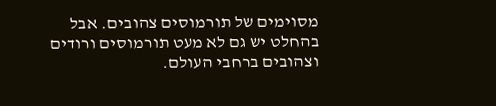מסוימים של תורמוסים צהובים. אבל בהחלט יש גם לא מעט תורמוסים ורודים וצהובים ברחבי העולם.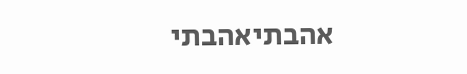אהבתיאהבתי